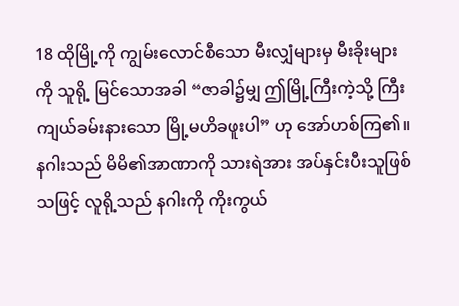18 ထိုမြို့ကို ကျွမ်းလောင်စီသော မီးလျှံများမှ မီးခိုးများကို သူရို့ မြင်သောအခါ “ဇာခါ၌မျှ ဤမြို့ကြီးကဲ့သို့ ကြီးကျယ်ခမ်းနားသော မြို့မဟိခဖူးပါ” ဟု အော်ဟစ်ကြ၏။
နဂါးသည် မိမိ၏အာဏာကို သားရဲအား အပ်နှင်းပီးသူဖြစ်သဖြင့် လူရို့သည် နဂါးကို ကိုးကွယ်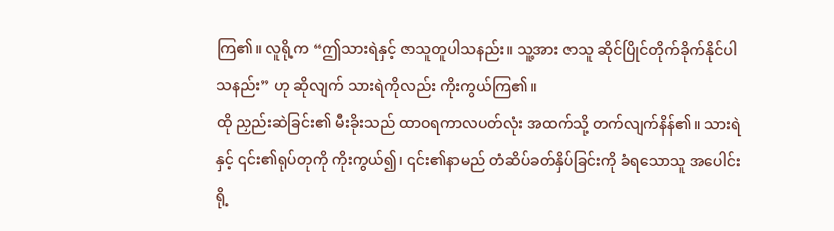ကြ၏။ လူရို့က “ဤသားရဲနှင့် ဇာသူတူပါသနည်း။ သူ့အား ဇာသူ ဆိုင်ပြိုင်တိုက်ခိုက်နိုင်ပါသနည်း” ဟု ဆိုလျက် သားရဲကိုလည်း ကိုးကွယ်ကြ၏။
ထို ညှည်းဆဲခြင်း၏ မီးခိုးသည် ထာဝရကာလပတ်လုံး အထက်သို့ တက်လျက်နိန်၏။ သားရဲနှင့် ၎င်း၏ရုပ်တုကို ကိုးကွယ်၍၊ ၎င်း၏နာမည် တံဆိပ်ခတ်နှိပ်ခြင်းကို ခံရသောသူ အပေါင်းရို့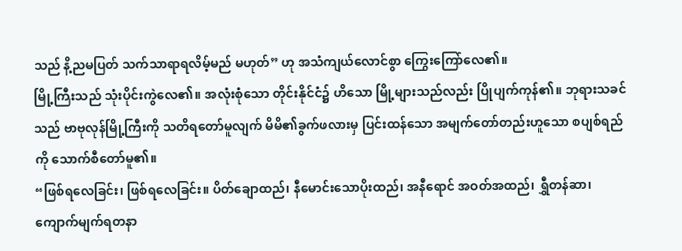သည် နိ့ညမပြတ် သက်သာရာရလိမ့်မည် မဟုတ်” ဟု အသံကျယ်လောင်စွာ ကြွေးကြော်လေ၏။
မြို့ကြီးသည် သုံးပိုင်းကွဲလေ၏။ အလုံးစုံသော တိုင်းနိုင်ငံ၌ ဟိသော မြို့များသည်လည်း ပြိုပျက်ကုန်၏။ ဘုရားသခင်သည် ဗာဗုလုန်မြို့ကြီးကို သတိရတော်မူလျက် မိမိ၏ခွက်ဖလားမှ ပြင်းထန်သော အမျက်တော်တည်းဟူသော စပျစ်ရည်ကို သောက်စီတော်မူ၏။
“ဖြစ်ရလေခြင်း၊ ဖြစ်ရလေခြင်း။ ပိတ်ချောထည်၊ နီမောင်းသောပိုးထည်၊ အနီရောင် အဝတ်အထည်၊ ရွှီတန်ဆာ၊ ကျောက်မျက်ရတနာ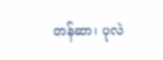တန်ဆာ၊ ပုလဲ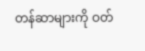တန်ဆာများကို ဝတ်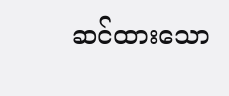ဆင်ထားသော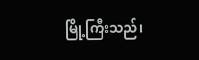မြို့ကြီးသည်၊